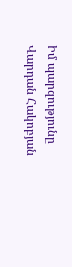Իմ պարզությունը
Վարդան Հակոբյան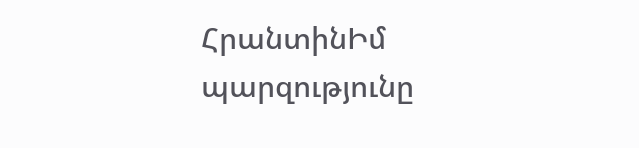ՀրանտինԻմ պարզությունը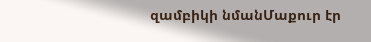զամբիկի նմանՄաքուր էր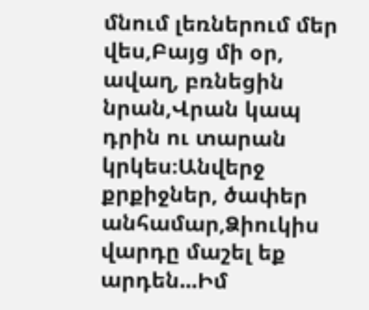մնում լեռներում մեր վես,Բայց մի օր, ավաղ, բռնեցին նրան,Վրան կապ դրին ու տարան կրկես։Անվերջ քրքիջներ, ծափեր անհամար,Ձիուկիս վարդը մաշել եք արդեն...Իմ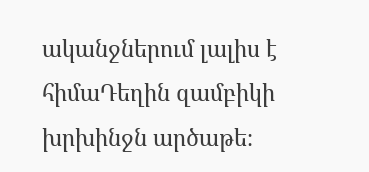ականջներում լալիս է հիմաԴեղին զամբիկի խրխինջն արծաթե։